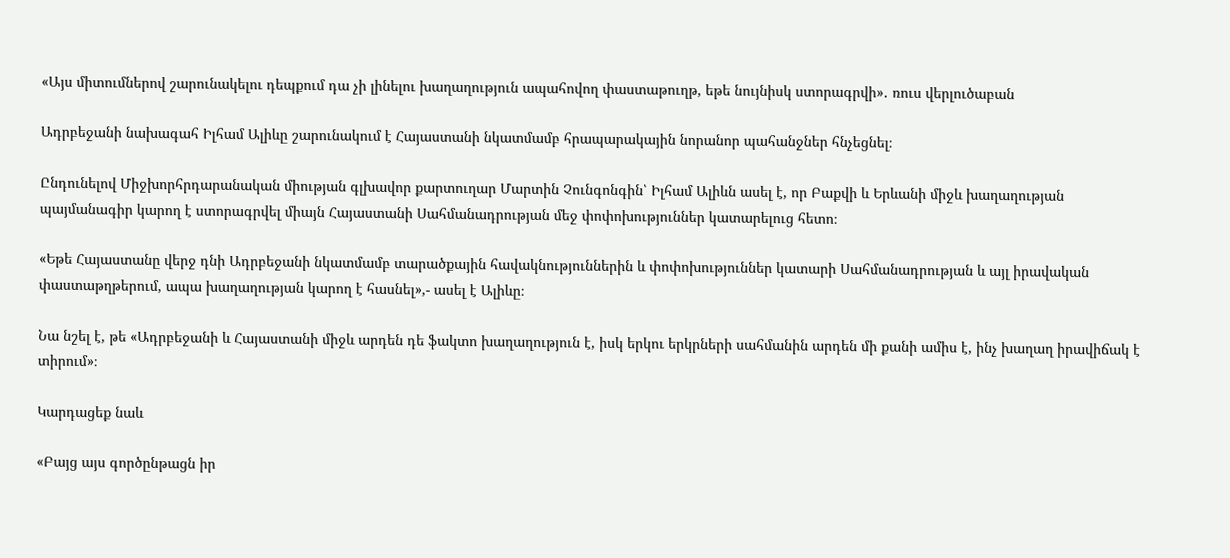«Այս միտումներով շարունակելու դեպքում դա չի լինելու խաղաղություն ապահովող փաստաթուղթ, եթե նույնիսկ ստորագրվի»․ ռուս վերլուծաբան

Ադրբեջանի նախագահ Իլհամ Ալիևը շարունակում է Հայաստանի նկատմամբ հրապարակային նորանոր պահանջներ հնչեցնել։

Ընդունելով Միջխորհրդարանական միության գլխավոր քարտուղար Մարտին Չունգոնգին՝ Իլհամ Ալիևն ասել է, որ Բաքվի և Երևանի միջև խաղաղության պայմանագիր կարող է ստորագրվել միայն Հայաստանի Սահմանադրության մեջ փոփոխություններ կատարելուց հետո։

«Եթե Հայաստանը վերջ դնի Ադրբեջանի նկատմամբ տարածքային հավակնություններին և փոփոխություններ կատարի Սահմանադրության և այլ իրավական փաստաթղթերում, ապա խաղաղության կարող է հասնել»,- ասել է Ալիևը։

Նա նշել է, թե «Ադրբեջանի և Հայաստանի միջև արդեն դե ֆակտո խաղաղություն է, իսկ երկու երկրների սահմանին արդեն մի քանի ամիս է, ինչ խաղաղ իրավիճակ է տիրում»։

Կարդացեք նաև

«Բայց այս գործընթացն իր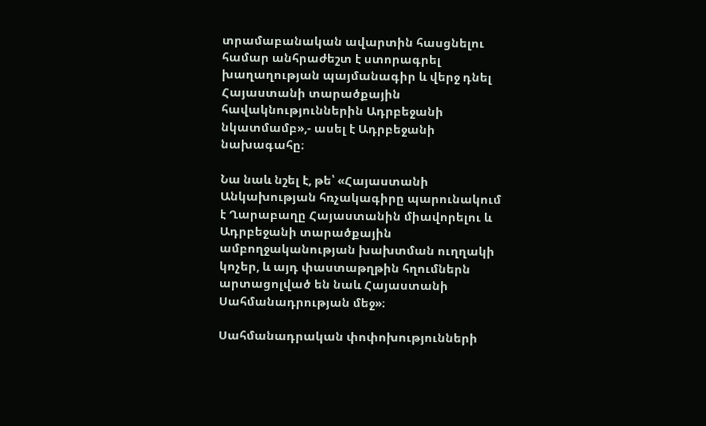տրամաբանական ավարտին հասցնելու համար անհրաժեշտ է ստորագրել խաղաղության պայմանագիր և վերջ դնել Հայաստանի տարածքային հավակնություններին Ադրբեջանի նկատմամբ»,- ասել է Ադրբեջանի նախագահը։

Նա նաև նշել է, թե՝ «Հայաստանի Անկախության հռչակագիրը պարունակում է Ղարաբաղը Հայաստանին միավորելու և Ադրբեջանի տարածքային ամբողջականության խախտման ուղղակի կոչեր, և այդ փաստաթղթին հղումներն արտացոլված են նաև Հայաստանի Սահմանադրության մեջ»։

Սահմանադրական փոփոխությունների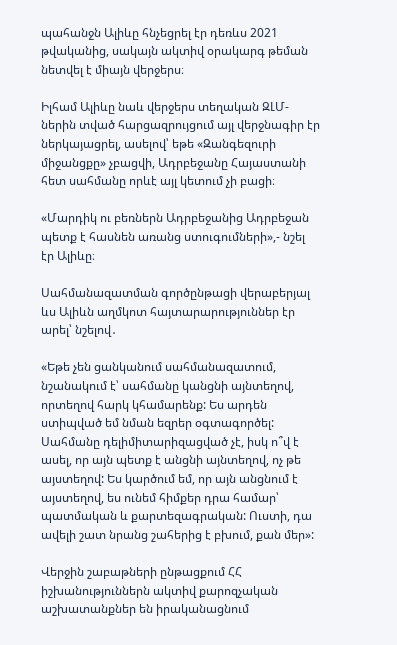պահանջն Ալիևը հնչեցրել էր դեռևս 2021 թվականից, սակայն ակտիվ օրակարգ թեման նետվել է միայն վերջերս։

Իլհամ Ալիևը նաև վերջերս տեղական ԶԼՄ-ներին տված հարցազրույցում այլ վերջնագիր էր ներկայացրել, ասելով՝ եթե «Զանգեզուրի միջանցքը» չբացվի, Ադրբեջանը Հայաստանի հետ սահմանը որևէ այլ կետում չի բացի։

«Մարդիկ ու բեռներն Ադրբեջանից Ադրբեջան պետք է հասնեն առանց ստուգումների»,- նշել էր Ալիևը։

Սահմանազատման գործընթացի վերաբերյալ ևս Ալիևն աղմկոտ հայտարարություններ էր արել՝ նշելով․

«Եթե չեն ցանկանում սահմանազատում, նշանակում է՝ սահմանը կանցնի այնտեղով, որտեղով հարկ կհամարենք: Ես արդեն ստիպված եմ նման եզրեր օգտագործել: Սահմանը դելիմիտարիզացված չէ, իսկ ո՞վ է ասել, որ այն պետք է անցնի այնտեղով, ոչ թե այստեղով: Ես կարծում եմ, որ այն անցնում է այստեղով, ես ունեմ հիմքեր դրա համար՝ պատմական և քարտեզագրական: Ուստի, դա ավելի շատ նրանց շահերից է բխում, քան մեր»:

Վերջին շաբաթների ընթացքում ՀՀ իշխանություններն ակտիվ քարոզչական աշխատանքներ են իրականացնում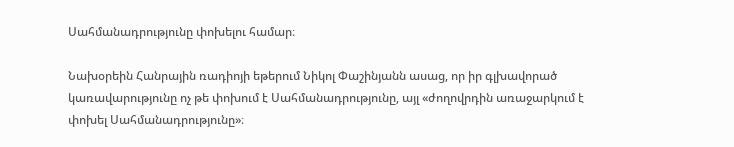Սահմանադրությունը փոխելու համար։

Նախօրեին Հանրային ռադիոյի եթերում Նիկոլ Փաշինյանն ասաց, որ իր գլխավորած կառավարությունը ոչ թե փոխում է Սահմանադրությունը, այլ «ժողովրդին առաջարկում է փոխել Սահմանադրությունը»։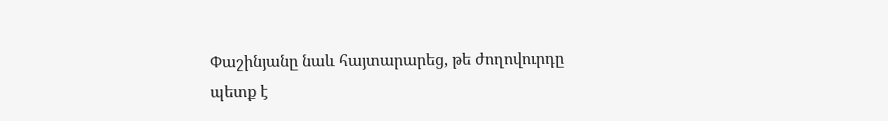Փաշինյանը նաև հայտարարեց, թե ժողովուրդը պետք է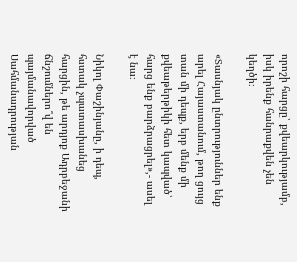որոշի հարցը՝ քվեարկությամբ, իսկ իրենք հանրաքվեն չեն կեղծի։

«Տասնյակ ընտրություններ ենք արել Հայաստանում, թող ցույց տան մի դեպք, երբ մենք մի քվեաթերթիկի հետ կապված՝ հարց ենք բարձրացրել»,- ասել է նա։

Նիկոլ Փաշինյանը, ի դեպ, հստակ չպատասխանեց հարցին, թե արդյոք Ադրբեջանի ճնշումներո՞վ են պայմանավորված Սահմանադրության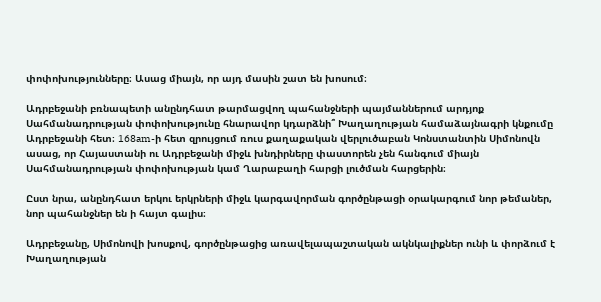փոփոխությունները։ Ասաց միայն, որ այդ մասին շատ են խոսում։

Ադրբեջանի բռնապետի անընդհատ թարմացվող պահանջների պայմաններում արդյոք Սահմանադրության փոփոխությունը հնարավոր կդարձնի՞ Խաղաղության համաձայնագրի կնքումը Ադրբեջանի հետ։ 168am-ի հետ զրույցում ռուս քաղաքական վերլուծաբան Կոնստանտին Սիմոնովն ասաց, որ Հայաստանի ու Ադրբեջանի միջև խնդիրները փաստորեն չեն հանգում միայն Սահմանադրության փոփոխության կամ Ղարաբաղի հարցի լուծման հարցերին։

Ըստ նրա, անընդհատ երկու երկրների միջև կարգավորման գործընթացի օրակարգում նոր թեմաներ, նոր պահանջներ են ի հայտ գալիս։

Ադրբեջանը, Սիմոնովի խոսքով, գործընթացից առավելապաշտական ակնկալիքներ ունի և փորձում է Խաղաղության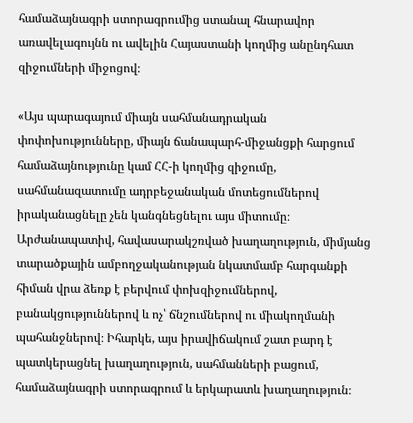համաձայնագրի ստորագրումից ստանալ հնարավոր առավելագույնն ու ավելին Հայաստանի կողմից անընդհատ զիջումների միջոցով։

«Այս պարագայում միայն սահմանադրական փոփոխությունները, միայն ճանապարհ-միջանցքի հարցում համաձայնությունը կամ ՀՀ-ի կողմից զիջումը, սահմանազատումը ադրբեջանական մոտեցումներով իրականացնելը չեն կանգնեցնելու այս միտումը։ Արժանապատիվ, հավասարակշռված խաղաղություն, միմյանց տարածքային ամբողջականության նկատմամբ հարգանքի հիման վրա ձեռք է բերվում փոխզիջումներով, բանակցություններով և ոչ՝ ճնշումներով ու միակողմանի պահանջներով։ Իհարկե, այս իրավիճակում շատ բարդ է պատկերացնել խաղաղություն, սահմանների բացում, համաձայնագրի ստորագրում և երկարատև խաղաղություն։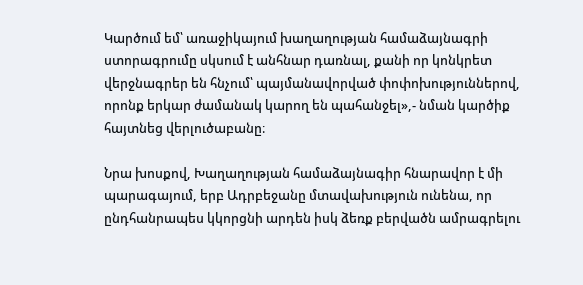Կարծում եմ՝ առաջիկայում խաղաղության համաձայնագրի ստորագրումը սկսում է անհնար դառնալ, քանի որ կոնկրետ վերջնագրեր են հնչում՝ պայմանավորված փոփոխություններով, որոնք երկար ժամանակ կարող են պահանջել»,- նման կարծիք հայտնեց վերլուծաբանը։

Նրա խոսքով, Խաղաղության համաձայնագիր հնարավոր է մի պարագայում, երբ Ադրբեջանը մտավախություն ունենա, որ ընդհանրապես կկորցնի արդեն իսկ ձեռք բերվածն ամրագրելու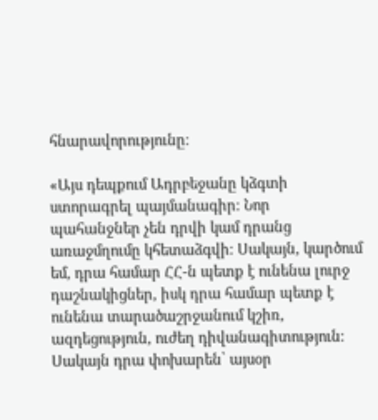հնարավորությունը։

«Այս դեպքում Ադրբեջանը կձգտի ստորագրել պայմանագիր։ Նոր պահանջներ չեն դրվի կամ դրանց առաջմղումը կհետաձգվի։ Սակայն, կարծում եմ, դրա համար ՀՀ-ն պետք է ունենա լուրջ դաշնակիցներ, իսկ դրա համար պետք է ունենա տարածաշրջանում կշիռ, ազդեցություն, ուժեղ դիվանագիտություն։ Սակայն դրա փոխարեն՝ այսօր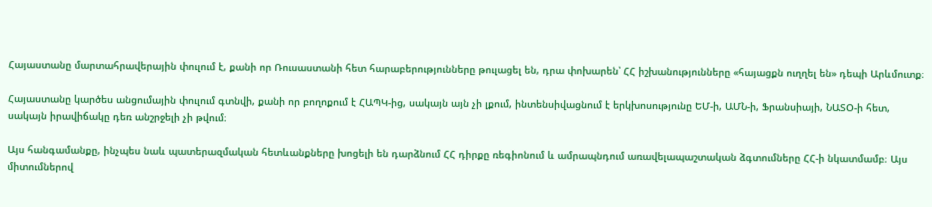Հայաստանը մարտահրավերային փուլում է, քանի որ Ռուսաստանի հետ հարաբերությունները թուլացել են, դրա փոխարեն՝ ՀՀ իշխանությունները «հայացքն ուղղել են» դեպի Արևմուտք։

Հայաստանը կարծես անցումային փուլում գտնվի, քանի որ բողոքում է ՀԱՊԿ-ից, սակայն այն չի լքում, ինտենսիվացնում է երկխոսությունը ԵՄ-ի, ԱՄՆ-ի, Ֆրանսիայի, ՆԱՏՕ-ի հետ, սակայն իրավիճակը դեռ անշրջելի չի թվում։

Այս հանգամանքը, ինչպես նաև պատերազմական հետևանքները խոցելի են դարձնում ՀՀ դիրքը ռեգիոնում և ամրապնդում առավելապաշտական ձգտումները ՀՀ-ի նկատմամբ։ Այս միտումներով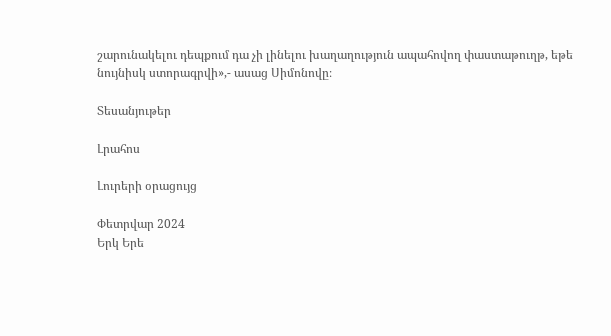շարունակելու դեպքում դա չի լինելու խաղաղություն ապահովող փաստաթուղթ, եթե նույնիսկ ստորագրվի»,- ասաց Սիմոնովը։

Տեսանյութեր

Լրահոս

Լուրերի օրացույց

Փետրվար 2024
Երկ Երե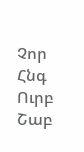Չոր Հնգ Ուրբ Շաբ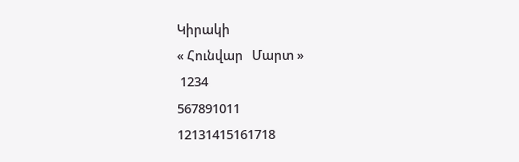Կիրակի
« Հունվար   Մարտ »
 1234
567891011
12131415161718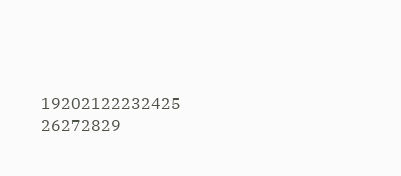19202122232425
26272829